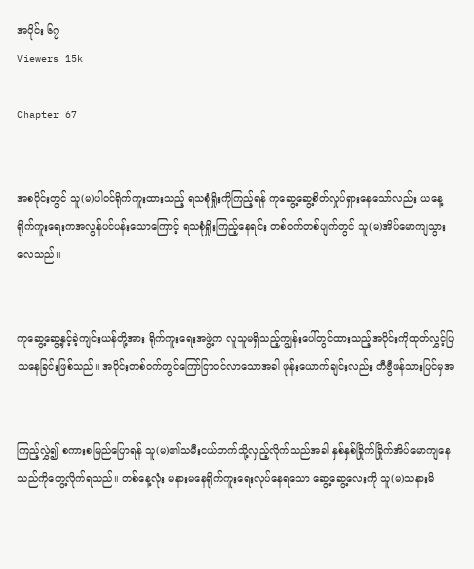အပိုင်း ၆၇
Viewers 15k

Chapter 67


အစပိုင်းတွင် သူ(မ)ပါဝင်ရိုက်ကူးထားသည့် ရသစုံရှိုးကိုကြည့်ရန် ကုဆွေ့ဆွေ့စိတ်လှုပ်ရှားနေသော်လည်း ယနေ့ရိုက်ကူးရေးကအလွန်ပင်ပန်းသောကြောင့် ရသစုံရှိုးကြည့်နေရင်း တစ်ဝက်တစ်ပျက်တွင် သူ(မ)အိပ်မောကျသွားလေသည်။


ကုဆွေ့ဆွေ့နှင့်ခဲ့ကျင်းယန်တို့အား ရိုက်ကူးရေးအဖွဲ့က လူသူမရှိသည့်ကျွန်းပေါ်တွင်ထားသည့်အပိုင်းကိုထုတ်လွှင့်ပြသနေခြင်းဖြစ်သည်။ အပိုင်းတစ်ဝက်တွင်ကြော်ငြာဝင်လာသောအခါ ဖုန်းယောက်ချင်းလည်း တီဗွီဖန်သားပြင်မှအ


ကြည့်လွှဲ၍ စကားစမြည်ပြောရန် သူ(မ)၏သမီးငယ်ဘက်သို့လှည့်လိုက်သည်အခါ နှစ်နှစ်ခြိုက်ခြိုက်အိပ်မောကျနေသည်ကိုတွေ့လိုက်ရသည်။ တစ်နေ့လုံး မနားမနေရိုက်ကူးရေးလုပ်နေရသော ဆွေ့ဆွေ့လေးကို သူ(မ)သနားမိ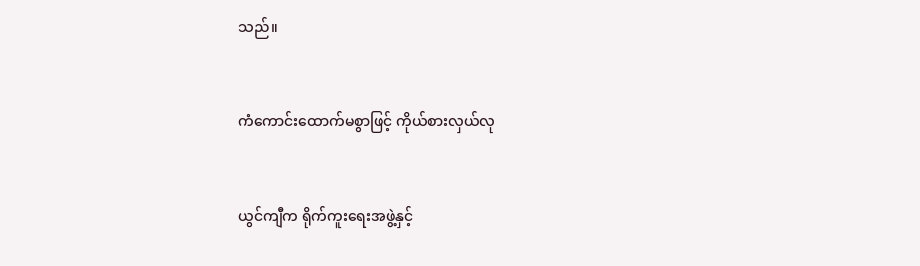သည်။


ကံကောင်းထောက်မစွာဖြင့် ကိုယ်စားလှယ်လု


ယွင်ကျီက ရိုက်ကူးရေးအဖွဲ့နှင့်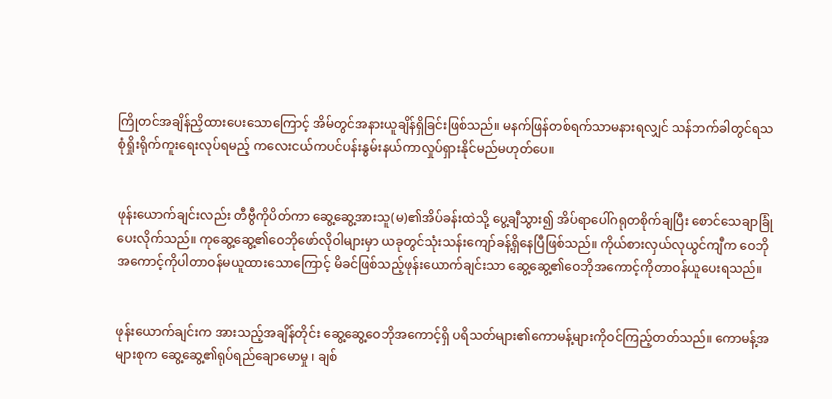ကြိုတင်အချိန်ညှိထားပေးသောကြောင့် အိမ်တွင်အနားယူချိန်ရှိခြင်းဖြစ်သည်။ မနက်ဖြန်တစ်ရက်သာမနားရလျှင် သန်ဘက်ခါတွင်ရသစုံရှိုးရိုက်ကူးရေးလုပ်ရမည့် ကလေးငယ်ကပင်ပန်းနွမ်းနယ်ကာလှုပ်ရှားနိုင်မည်မဟုတ်ပေ။


ဖုန်းယောက်ချင်းလည်း တီဗွီကိုပိတ်ကာ ဆွေ့ဆွေ့အားသူ(မ)၏အိပ်ခန်းထဲသို့ ပွေ့ချီသွား၍ အိပ်ရာပေါ်ဂရုတစိုက်ချပြီး စောင်သေချာခြုံပေးလိုက်သည်။ ကုဆွေ့ဆွေ့၏ဝေဘိုဖော်လိုဝါများမှာ ယခုတွင်သုံးသန်းကျော်ခန့်ရှိနေပြီဖြစ်သည်။ ကိုယ်စားလှယ်လုယွင်ကျီက ဝေဘိုအကောင့်ကိုပါတာဝန်မယူထားသောကြောင့် မိခင်ဖြစ်သည့်ဖုန်းယောက်ချင်းသာ ဆွေ့ဆွေ့၏ဝေဘိုအကောင့်ကိုတာဝန်ယူပေးရသည်။


ဖုန်းယောက်ချင်းက အားသည့်အချိန်တိုင်း ဆွေ့ဆွေ့ဝေဘိုအကောင့်ရှိ ပရိသတ်များ၏ကောမန့်များကိုဝင်ကြည့်တတ်သည်။ ကောမန့်အများစုက ဆွေ့ဆွေ့၏ရုပ်ရည်ချောမောမှု ၊ ချစ်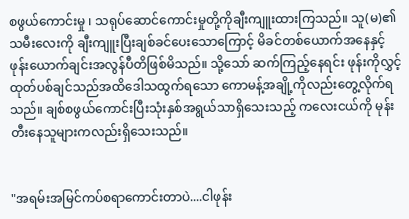စဖွယ်ကောင်းမှု ၊ သရုပ်ဆောင်ကောင်းမှုတို့ကိုချီးကျူးထားကြသည်။ သူ(မ)၏သမီးလေးကို ချီးကျူးပြီးချစ်ခင်ပေးသောကြောင့် မိခင်တစ်ယောက်အနေနှင့် ဖုန်းယောက်ချင်းအလွန်ပီတိဖြစ်မိသည်။ သို့သော် ဆက်ကြည့်နေရင်း ဖုန်းကိုလွှင့်ထုတ်ပစ်ချင်သည်အထိဒေါသထွက်ရသော ကောမန့်အချို့ကိုလည်းတွေ့လိုက်ရသည်။ ချစ်စဖွယ်ကောင်းပြီးသုံးနှစ်အရွယ်သာရှိသေးသည့် ကလေးငယ်ကို မုန်းတီးနေသူများကလည်းရှိသေးသည်။


"အရမ်းအမြင်ကပ်စရာကောင်းတာပဲ....ငါဖုန်း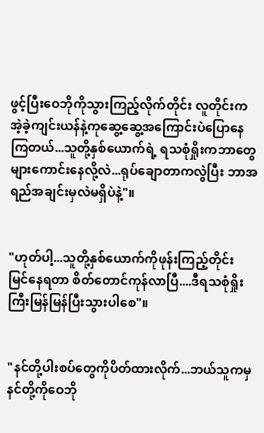ဖွင့်ပြီးဝေဘိုကိုသွားကြည့်လိုက်တိုင်း လူတိုင်းကအဲ့ခဲ့ကျင်းယန်နဲ့ကုဆွေ့ဆွေ့အကြောင်းပဲပြောနေကြတယ်...သူတို့နှစ်ယောက်ရဲ့ ရသစုံရှိုးကဘာတွေများကောင်းနေလို့လဲ...ရုပ်ချောတာကလွဲပြီး ဘာအရည်အချင်းမှလဲမရှိပဲနဲ့"။


"ဟုတ်ပါ့...သူတို့နှစ်ယောက်ကိုဖုန်းကြည့်တိုင်း မြင်နေရတာ စိတ်တောင်ကုန်လာပြီ....ဒီရသစုံရှိုးကြီးမြန်မြန်ပြီးသွားပါစေ"။


"နင်တို့ပါးစပ်တွေကိုပိတ်ထားလိုက်...ဘယ်သူကမှ နင်တို့ကိုဝေဘို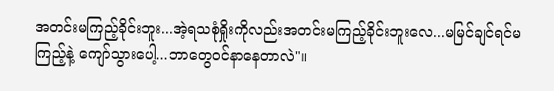အတင်းမကြည့်ခိုင်းဘူး...အဲ့ရသစုံရှိုးကိုလည်းအတင်းမကြည့်ခိုင်းဘူးလေ...မမြင်ချင်ရင်မကြည့်နဲ့ ကျော်သွားပေါ့...ဘာတွေဝင်နာနေတာလဲ"။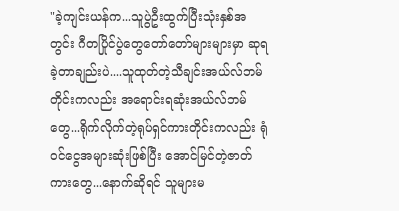"ခဲ့ကျင်းယန်က...သူပွဲဦးထွက်ပြီးသုံးနှစ်အတွင်း ဂီတပြိုင်ပွဲတွေတော်တော်များများမှာ ဆုရခဲ့တာချည်းပဲ....သူထုတ်တဲ့သီချင်းအယ်လ်ဘမ်တိုင်းကလည်း အရောင်းရဆုံးအယ်လ်ဘမ်တွေ...ရိုက်လိုက်တဲ့ရုပ်ရှင်ကားတိုင်းကလည်း ရုံဝင်ငွေအများဆုံးဖြစ်ပြီး အောင်မြင်တဲ့ဇာတ်ကားတွေ...နောက်ဆိုရင် သူများမ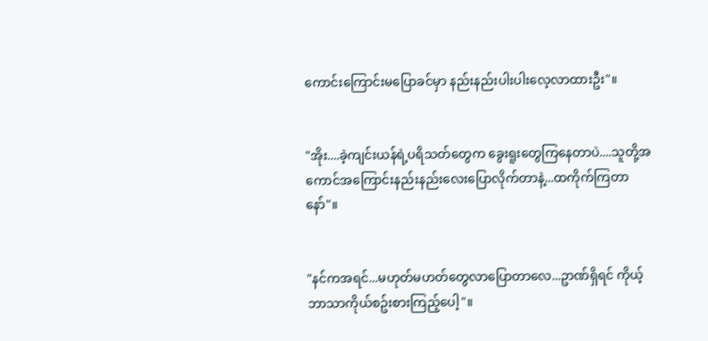ကောင်းကြောင်းမပြောခင်မှာ နည်းနည်းပါးပါးလေ့လာထားဦး"။


"အိုး....ခဲ့ကျင်းယန်ရဲ့ပရိသတ်တွေက ခွေးရူးတွေကြနေတာပဲ....သူတို့အကောင်အကြောင်းနည်းနည်းလေးပြောလိုက်တာနဲ့...ထကိုက်ကြတာနော်"။


"နင်ကအရင်...မဟုတ်မဟတ်တွေလာပြောတာလေ...ဥာဏ်ရှိရင် ကိုယ့်ဘာသာကိုယ်စဥ်းစားကြည့်ပေါ့"။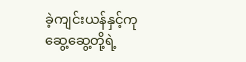ခဲ့ကျင်းယန်နှင့်ကုဆွေ့ဆွေ့တို့ရဲ့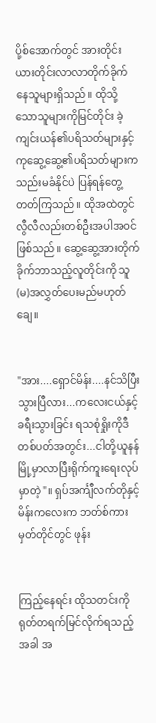ပို့စ်အောက်တွင် အားတိုင်းယားတိုင်းလာလာတိုက်ခိုက်နေသူများရှိသည်။ ထိုသို့သောသူများကိုမြင်တိုင်း ခဲ့ကျင်းယန်၏ပရိသတ်များနှင့် ကုဆွေ့ဆွေ့၏ပရိသတ်များက သည်းမခံနိုင်ပဲ ပြန်ရန်တွေ့တတ်ကြသည်။ ထိုအထဲတွင် လွီလီလည်းတစ်ဦးအပါအဝင်ဖြစ်သည်။ ဆွေ့ဆွေ့အားတိုက်ခိုက်ဘာသည့်လူတိုင်းကို သူ(မ)အလွှတ်ပေးမည်မဟုတ်ချေ။


"အား....ရှောင်မိန်း....နင်သိပြီးသွားပြီလား...ကလေးငယ်နှင့်ခရီးသွားခြင်း ရသစုံရှိုးကိုဒီတစ်ပတ်အတွင်း...ငါတို့ယူနန်မြို့မှာလာပြီးရိုက်ကူးရေးလုပ်မှာတဲ့"။ ရှပ်အင်္ကျီလက်တိုနှင့်မိန်းကလေးက ဘတ်စ်ကားမှတ်တိုင်တွင် ဖုန်း


ကြည့်နေရင်း ထိုသတင်းကိုရုတ်တရက်မြင်လိုက်ရသည့်အခါ အ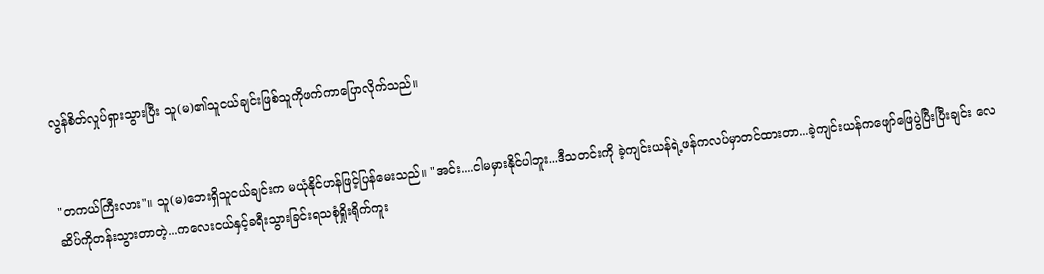လွန်စိတ်လှုပ်ရှားသွားပြီး သူ(မ)၏သူငယ်ချင်းဖြစ်သူကိုဖက်ကာပြောလိုက်သည်။


"တကယ်ကြီးလား"။ သူ(မ)ဘေးရှိသူငယ်ချင်းက မယုံနိုင်ဟန်ဖြင့်ပြန်မေးသည်။ "အင်း....ငါမမှားနိုင်ပါဘူး...ဒီသတင်းကို ခဲ့ကျင်းယန်ရဲ့ဖန်ကလပ်မှာတင်ထားတာ...ခဲ့ကျင်းယန်ကဖျော်ဖြေပွဲပြီးပြီးချင်း လေဆိပ်ကိုတန်းသွားတာတဲ့...ကလေးငယ်နှင့်ခရီးသွားခြင်းရသစုံရှိုးရိုက်ကူး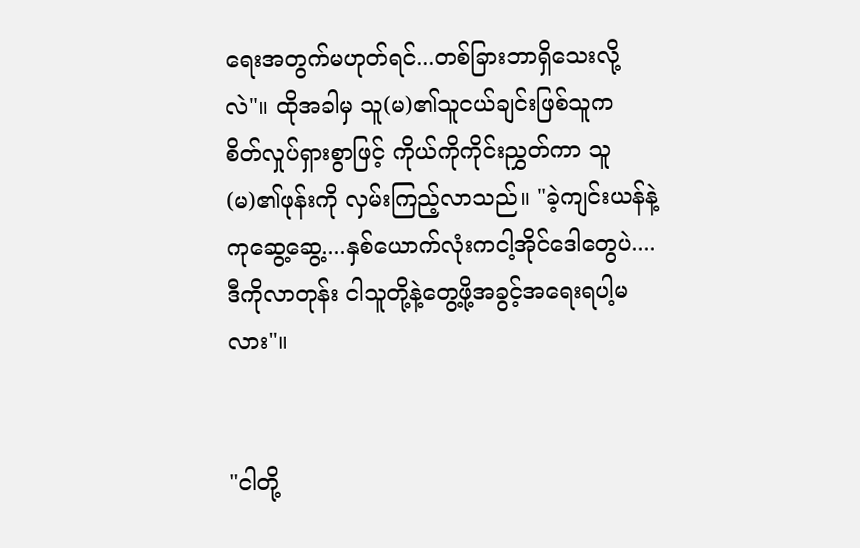ရေးအတွက်မဟုတ်ရင်...တစ်ခြားဘာရှိသေးလို့လဲ"။ ထိုအခါမှ သူ(မ)၏သူငယ်ချင်းဖြစ်သူက စိတ်လှုပ်ရှားစွာဖြင့် ကိုယ်ကိုကိုင်းညွှတ်ကာ သူ(မ)၏ဖုန်းကို လှမ်းကြည့်လာသည်။ "ခဲ့ကျင်းယန်နဲ့ကုဆွေ့ဆွေ့....နှစ်ယောက်လုံးကငါ့အိုင်ဒေါတွေပဲ....ဒီကိုလာတုန်း ငါသူတို့နဲ့တွေ့ဖို့အခွင့်အရေးရပါ့မလား"။


"ငါတို့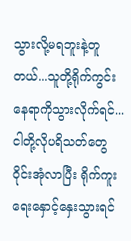သွားလို့မရဘူးနဲ့တူတယ်...သူတို့ရိုက်ကွင်းနေရာကိုသွားလိုက်ရင်...ငါတို့လိုပရိသတ်တွေဝိုင်းအုံလာပြီး ရိုက်ကူးရေးနှောင့်နှေးသွားရင်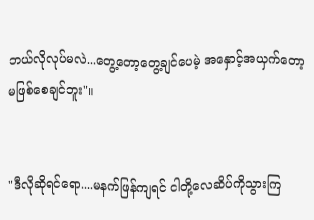ဘယ်လိုလုပ်မလဲ...တွေ့တော့တွေ့ချင်ပေမဲ့ အနှောင့်အယှက်တော့မဖြစ်စေချင်ဘူး"။


"ဒီလိုဆိုရင်ရော....မနက်ဖြန်ကျရင် ငါတို့လေဆိပ်ကိုသွားကြ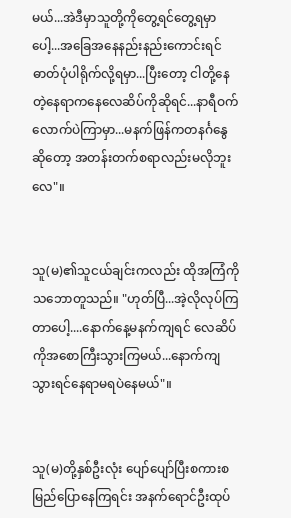မယ်...အဲဒီမှာသူတို့ကိုတွေ့ရင်တွေ့ရမှာပေါ့...အခြေအနေနည်းနည်းကောင်းရင် ဓာတ်ပုံပါရိုက်လို့ရမှာ...ပြီးတော့ ငါတို့နေတဲ့နေရာကနေလေဆိပ်ကိုဆိုရင်...နာရီဝက်လောက်ပဲကြာမှာ...မနက်ဖြန်ကတနင်္ဂနွေဆိုတော့ အတန်းတက်စရာလည်းမလိုဘူးလေ"။


သူ(မ)၏သူငယ်ချင်းကလည်း ထိုအကြံကိုသဘောတူသည်။ "ဟုတ်ပြီ...အဲ့လိုလုပ်ကြတာပေါ့....နောက်နေ့မနက်ကျရင် လေဆိပ်ကိုအစောကြီးသွားကြမယ်...နောက်ကျသွားရင်နေရာမရပဲနေမယ်"။


သူ(မ)တို့နှစ်ဦးလုံး ပျော်ပျော်ပြီးစကားစမြည်ပြောနေကြရင်း အနက်ရောင်ဦးထုပ်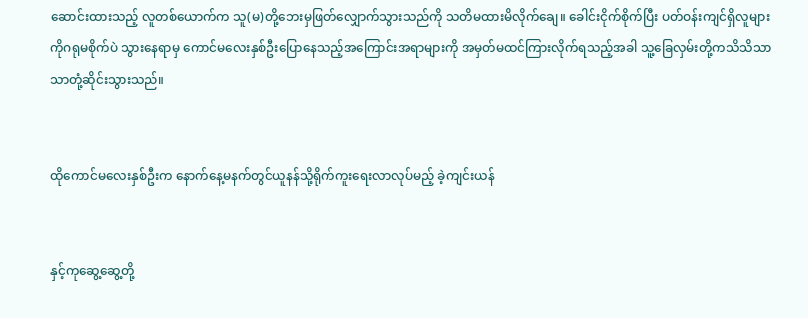ဆောင်းထားသည့် လူတစ်ယောက်က သူ(မ)တို့ဘေးမှဖြတ်လျှောက်သွားသည်ကို သတိမထားမိလိုက်ချေ။ ခေါင်းငိုက်စိုက်ပြီး ပတ်ဝန်းကျင်ရှိလူများကိုဂရုမစိုက်ပဲ သွားနေရာမှ ကောင်မလေးနှစ်ဦးပြောနေသည့်အကြောင်းအရာများကို အမှတ်မထင်ကြားလိုက်ရသည့်အခါ သူ့ခြေလှမ်းတို့ကသိသိသာသာတုံ့ဆိုင်းသွားသည်။


ထိုကောင်မလေးနှစ်ဦးက နောက်နေ့မနက်တွင်ယူနန်သို့ရိုက်ကူးရေးလာလုပ်မည့် ခဲ့ကျင်းယန်


နှင့်ကုဆွေ့ဆွေ့တို့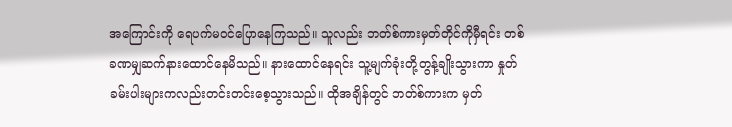အကြောင်းကို ရေပက်မဝင်ပြောနေကြသည်။ သူလည်း ဘတ်စ်ကားမှတ်တိုင်ကိုမှီရင်း တစ်ခဏမျှဆက်နားထောင်နေမိသည်။ နားထောင်နေရင်း သူ့မျက်ခုံးတို့တွန့်ချိုးသွားကာ နှုတ်ခမ်းပါးများကလည်းတင်းတင်းစေ့သွားသည်။ ထိုအချိန်တွင် ဘတ်စ်ကားက မှတ်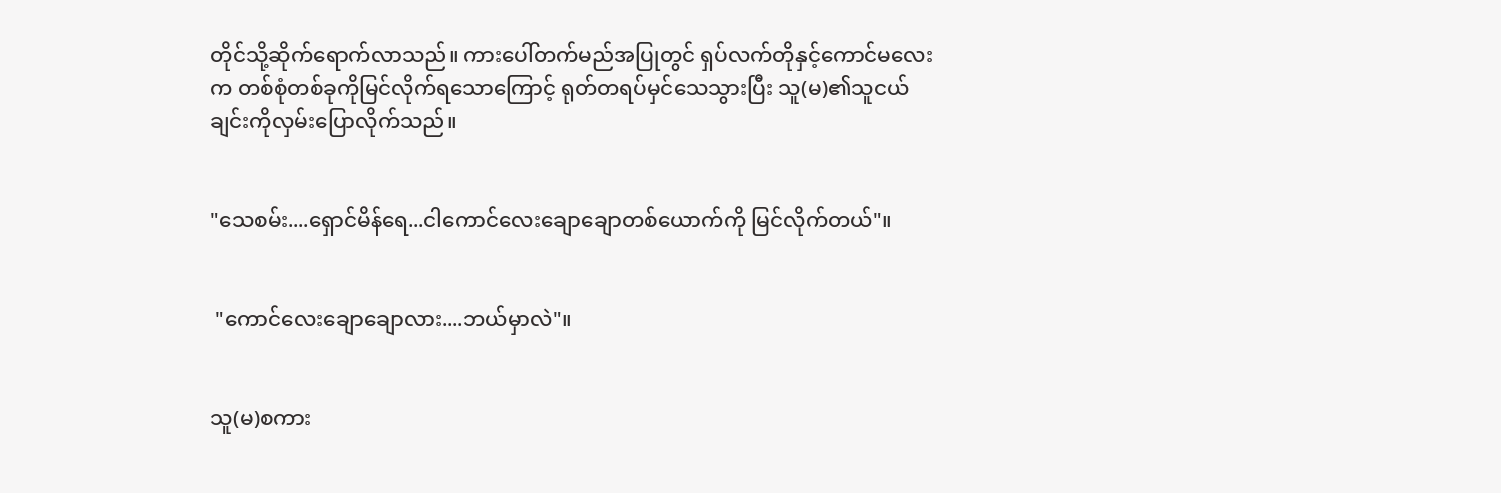တိုင်သို့ဆိုက်ရောက်လာသည်။ ကားပေါ်တက်မည်အပြုတွင် ရှပ်လက်တိုနှင့်ကောင်မလေးက တစ်စုံတစ်ခုကိုမြင်လိုက်ရသောကြောင့် ရုတ်တရပ်မှင်သေသွားပြီး သူ(မ)၏သူငယ်ချင်းကိုလှမ်းပြောလိုက်သည်။


"သေစမ်း....ရှောင်မိန်ရေ...ငါကောင်လေးချောချောတစ်ယောက်ကို မြင်လိုက်တယ်"။


 "ကောင်လေးချောချောလား....ဘယ်မှာလဲ"။


သူ(မ)စကား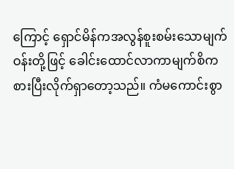ကြောင့် ရှောင်မိန်ကအလွန်စူးစမ်းသောမျက်ဝန်းတို့ဖြင့် ခေါင်းထောင်လာကာမျက်စိကစားပြီးလိုက်ရှာတော့သည်။ ကံမကောင်းစွာ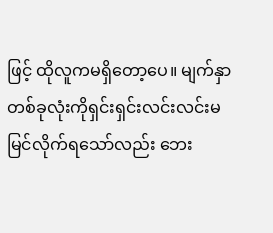ဖြင့် ထိုလူကမရှိတော့ပေ။ မျက်နှာတစ်ခုလုံးကိုရှင်းရှင်းလင်းလင်းမမြင်လိုက်ရသော်လည်း ဘေး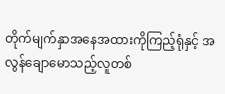တိုက်မျက်နှာအနေအထားကိုကြည့်ရုံနှင့် အလွန်ချောမောသည့်လူတစ်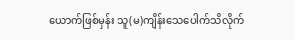ယောက်ဖြစ်မှန်း သူ(မ)ကျိန်းသေပေါက်သိလိုက်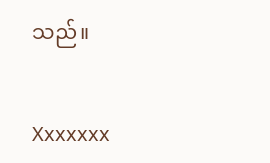သည်။


Xxxxxxx